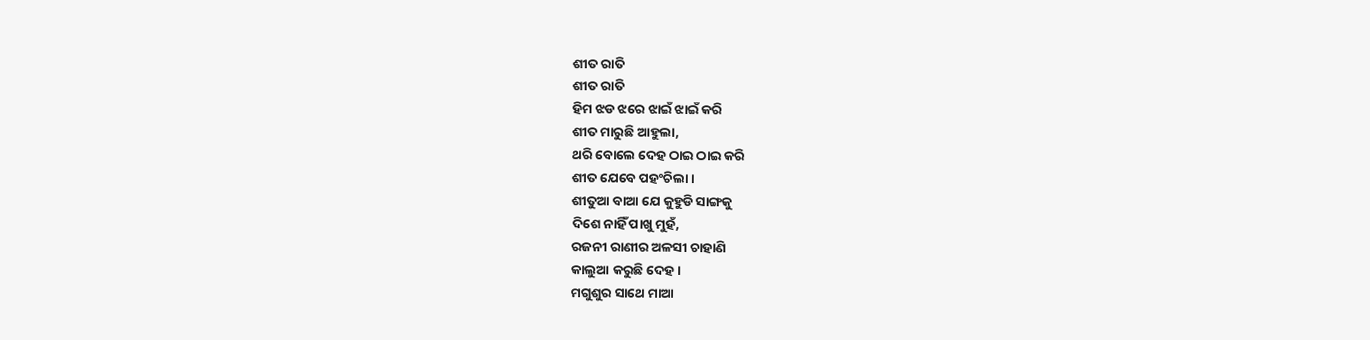ଶୀତ ରାତି
ଶୀତ ରାତି
ହିମ ଝଡ ଝରେ ଝାଇଁ ଝାଇଁ କରି
ଶୀତ ମାରୁଛି ଆହୁଲା,
ଥରି ବୋଲେ ଦେହ ଠାଇ ଠାଇ କରି
ଶୀତ ଯେବେ ପହଂଚିଲା ।
ଶୀତୁଆ ବାଆ ଯେ କୁହୁଡି ସାଙ୍ଗକୁ
ଦିଶେ ନାହିଁ ପାଖୁ ମୁହଁ,
ରଜନୀ ରାଣୀର ଅଳସୀ ଚାହାଣି
କାଲୁଆ କରୁଛି ଦେହ ।
ମଗୁଶୁର ସାଥେ ମାଆ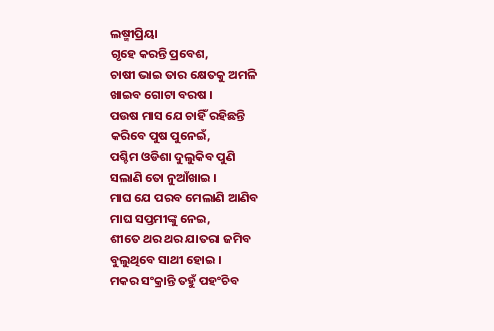ଲଷ୍ମୀପ୍ରିୟା
ଗୃହେ କରନ୍ତି ପ୍ରବେଶ,
ଚାଷୀ ଭାଇ ତାର କ୍ଷେତକୁ ଅମଳି
ଖାଇବ ଗୋଟା ବରଷ ।
ପଉଷ ମାସ ଯେ ଚାହିଁ ରହିଛନ୍ତି
କରିବେ ପୁଷ ପୁନେଇଁ,
ପଶ୍ଚିମ ଓଡିଶା ଦୁଲୁକିବ ପୁଣି
ସଲାଣି ତୋ ନୁଆଁଖାଇ ।
ମାଘ ଯେ ପରବ ମେଲାଣି ଆଣିବ
ମାଘ ସପ୍ତମୀଙ୍କୁ ନେଇ,
ଶୀତେ ଥର ଥର ଯାତରା ଜମିବ
ବୁଲୁଥିବେ ସାଥୀ ହୋଇ ।
ମକର ସଂକ୍ରାନ୍ତି ତହୁଁ ପହଂଚିବ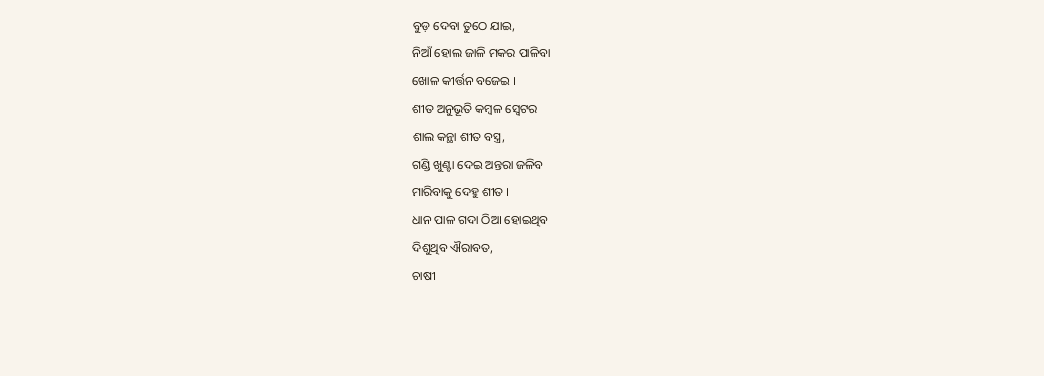ବୁଡ଼ ଦେବା ତୁଠେ ଯାଇ,
ନିଆଁ ହୋଲ ଜାଳି ମକର ପାଳିବା
ଖୋଳ କୀର୍ତ୍ତନ ବଜେଇ ।
ଶୀତ ଅନୁଭୂତି କମ୍ବଳ ସ୍ଵେଟର
ଶାଲ କନ୍ଥା ଶୀତ ବସ୍ତ୍ର,
ଗଣ୍ଡି ଖୁଣ୍ଟା ଦେଇ ଅନ୍ତରା ଜଳିବ
ମାରିବାକୁ ଦେହୁ ଶୀତ ।
ଧାନ ପାଳ ଗଦା ଠିଆ ହୋଇଥିବ
ଦିଶୁଥିବ ଐରାବତ,
ଚାଷୀ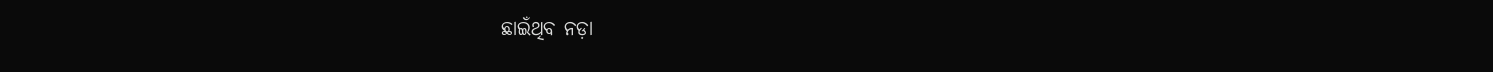ଛାଇଁଥିବ ନଡ଼ା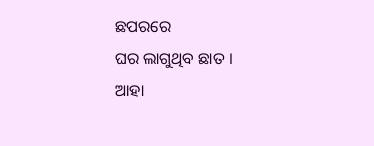ଛପରରେ
ଘର ଲାଗୁଥିବ ଛାତ ।
ଆହା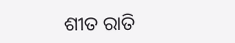ଶୀତ ରାତି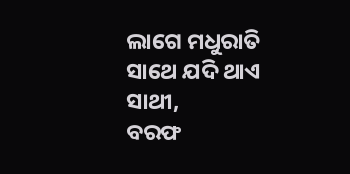ଲାଗେ ମଧୁରାତି
ସାଥେ ଯଦି ଥାଏ ସାଥୀ,
ବରଫ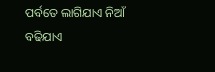ପର୍ବତେ ଲାଗିଯାଏ ନିଆଁ
ବଢିଯାଏ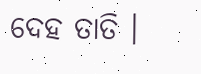ଦେହ ତାତି ।